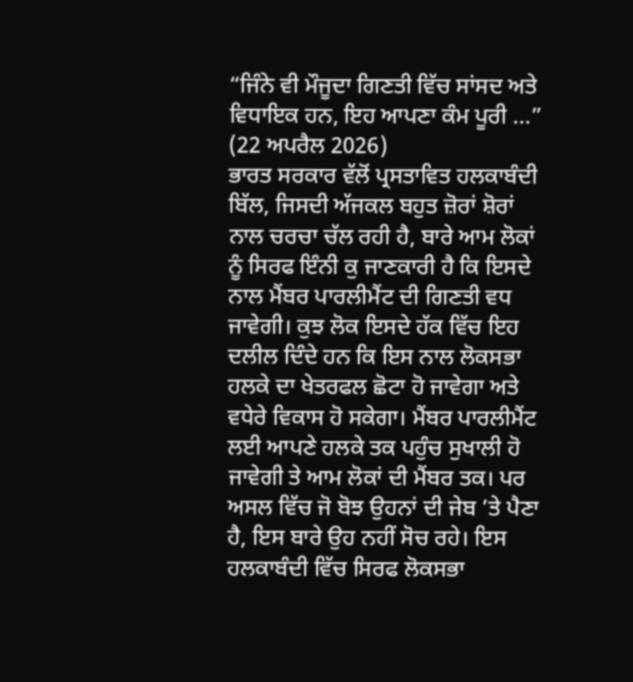“ਜਿੰਨੇ ਵੀ ਮੌਜੂਦਾ ਗਿਣਤੀ ਵਿੱਚ ਸਾਂਸਦ ਅਤੇ ਵਿਧਾਇਕ ਹਨ, ਇਹ ਆਪਣਾ ਕੰਮ ਪੂਰੀ ...”
(22 ਅਪਰੈਲ 2026)
ਭਾਰਤ ਸਰਕਾਰ ਵੱਲੋਂ ਪ੍ਰਸਤਾਵਿਤ ਹਲਕਾਬੰਦੀ ਬਿੱਲ, ਜਿਸਦੀ ਅੱਜਕਲ ਬਹੁਤ ਜ਼ੋਰਾਂ ਸ਼ੋਰਾਂ ਨਾਲ ਚਰਚਾ ਚੱਲ ਰਹੀ ਹੈ, ਬਾਰੇ ਆਮ ਲੋਕਾਂ ਨੂੰ ਸਿਰਫ ਇੰਨੀ ਕੁ ਜਾਣਕਾਰੀ ਹੈ ਕਿ ਇਸਦੇ ਨਾਲ ਮੈਂਬਰ ਪਾਰਲੀਮੈਂਟ ਦੀ ਗਿਣਤੀ ਵਧ ਜਾਵੇਗੀ। ਕੁਝ ਲੋਕ ਇਸਦੇ ਹੱਕ ਵਿੱਚ ਇਹ ਦਲੀਲ ਦਿੰਦੇ ਹਨ ਕਿ ਇਸ ਨਾਲ ਲੋਕਸਭਾ ਹਲਕੇ ਦਾ ਖੇਤਰਫਲ ਛੋਟਾ ਹੋ ਜਾਵੇਗਾ ਅਤੇ ਵਧੇਰੇ ਵਿਕਾਸ ਹੋ ਸਕੇਗਾ। ਮੈਂਬਰ ਪਾਰਲੀਮੈਂਟ ਲਈ ਆਪਣੇ ਹਲਕੇ ਤਕ ਪਹੁੰਚ ਸੁਖਾਲੀ ਹੋ ਜਾਵੇਗੀ ਤੇ ਆਮ ਲੋਕਾਂ ਦੀ ਮੈਂਬਰ ਤਕ। ਪਰ ਅਸਲ ਵਿੱਚ ਜੋ ਬੋਝ ਉਹਨਾਂ ਦੀ ਜੇਬ ’ਤੇ ਪੈਣਾ ਹੈ, ਇਸ ਬਾਰੇ ਉਹ ਨਹੀਂ ਸੋਚ ਰਹੇ। ਇਸ ਹਲਕਾਬੰਦੀ ਵਿੱਚ ਸਿਰਫ ਲੋਕਸਭਾ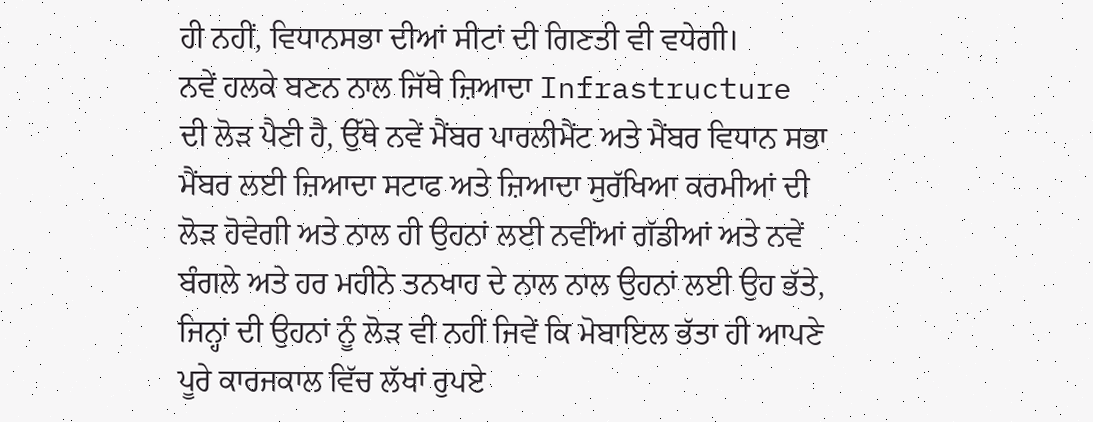ਹੀ ਨਹੀਂ, ਵਿਧਾਨਸਭਾ ਦੀਆਂ ਸੀਟਾਂ ਦੀ ਗਿਣਤੀ ਵੀ ਵਧੇਗੀ।
ਨਵੇਂ ਹਲਕੇ ਬਣਨ ਨਾਲ ਜਿੱਥੇ ਜ਼ਿਆਦਾ Infrastructure ਦੀ ਲੋੜ ਪੈਣੀ ਹੈ, ਉੱਥੇ ਨਵੇਂ ਮੈਂਬਰ ਪਾਰਲੀਮੈਂਟ ਅਤੇ ਮੈਂਬਰ ਵਿਧਾਨ ਸਭਾ ਮੈਂਬਰ ਲਈ ਜ਼ਿਆਦਾ ਸਟਾਫ ਅਤੇ ਜ਼ਿਆਦਾ ਸੁਰੱਖਿਆ ਕਰਮੀਆਂ ਦੀ ਲੋੜ ਹੋਵੇਗੀ ਅਤੇ ਨਾਲ ਹੀ ਉਹਨਾਂ ਲਈ ਨਵੀਂਆਂ ਗੱਡੀਆਂ ਅਤੇ ਨਵੇਂ ਬੰਗਲੇ ਅਤੇ ਹਰ ਮਹੀਨੇ ਤਨਖਾਹ ਦੇ ਨਾਲ ਨਾਲ ਉਹਨਾਂ ਲਈ ਉਹ ਭੱਤੇ, ਜਿਨ੍ਹਾਂ ਦੀ ਉਹਨਾਂ ਨੂੰ ਲੋੜ ਵੀ ਨਹੀਂ ਜਿਵੇਂ ਕਿ ਮੋਬਾਇਲ ਭੱਤਾ ਹੀ ਆਪਣੇ ਪੂਰੇ ਕਾਰਜਕਾਲ ਵਿੱਚ ਲੱਖਾਂ ਰੁਪਏ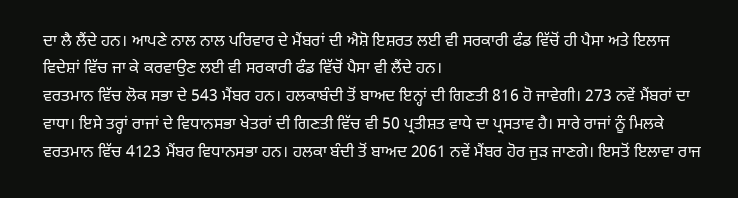ਦਾ ਲੈ ਲੈਂਦੇ ਹਨ। ਆਪਣੇ ਨਾਲ ਨਾਲ ਪਰਿਵਾਰ ਦੇ ਮੈਂਬਰਾਂ ਦੀ ਐਸ਼ੋ ਇਸ਼ਰਤ ਲਈ ਵੀ ਸਰਕਾਰੀ ਫੰਡ ਵਿੱਚੋਂ ਹੀ ਪੈਸਾ ਅਤੇ ਇਲਾਜ ਵਿਦੇਸ਼ਾਂ ਵਿੱਚ ਜਾ ਕੇ ਕਰਵਾਉਣ ਲਈ ਵੀ ਸਰਕਾਰੀ ਫੰਡ ਵਿੱਚੋਂ ਪੈਸਾ ਵੀ ਲੈਂਦੇ ਹਨ।
ਵਰਤਮਾਨ ਵਿੱਚ ਲੋਕ ਸਭਾ ਦੇ 543 ਮੈਂਬਰ ਹਨ। ਹਲਕਾਬੰਦੀ ਤੋਂ ਬਾਅਦ ਇਨ੍ਹਾਂ ਦੀ ਗਿਣਤੀ 816 ਹੋ ਜਾਵੇਗੀ। 273 ਨਵੇਂ ਮੈਂਬਰਾਂ ਦਾ ਵਾਧਾ। ਇਸੇ ਤਰ੍ਹਾਂ ਰਾਜਾਂ ਦੇ ਵਿਧਾਨਸਭਾ ਖੇਤਰਾਂ ਦੀ ਗਿਣਤੀ ਵਿੱਚ ਵੀ 50 ਪ੍ਰਤੀਸ਼ਤ ਵਾਧੇ ਦਾ ਪ੍ਰਸਤਾਵ ਹੈ। ਸਾਰੇ ਰਾਜਾਂ ਨੂੰ ਮਿਲਕੇ ਵਰਤਮਾਨ ਵਿੱਚ 4123 ਮੈਂਬਰ ਵਿਧਾਨਸਭਾ ਹਨ। ਹਲਕਾ ਬੰਦੀ ਤੋਂ ਬਾਅਦ 2061 ਨਵੇਂ ਮੈਂਬਰ ਹੋਰ ਜੁੜ ਜਾਣਗੇ। ਇਸਤੋਂ ਇਲਾਵਾ ਰਾਜ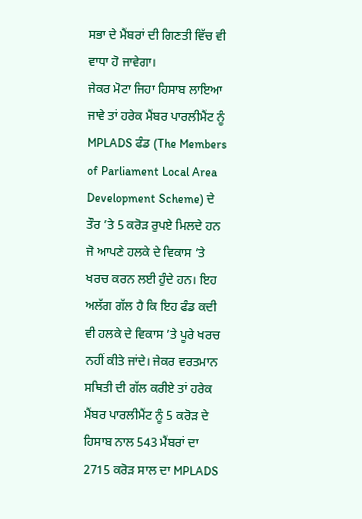ਸਭਾ ਦੇ ਮੈਂਬਰਾਂ ਦੀ ਗਿਣਤੀ ਵਿੱਚ ਵੀ ਵਾਧਾ ਹੋ ਜਾਵੇਗਾ।
ਜੇਕਰ ਮੋਟਾ ਜਿਹਾ ਹਿਸਾਬ ਲਾਇਆ ਜਾਵੇ ਤਾਂ ਹਰੇਕ ਮੈਂਬਰ ਪਾਰਲੀਮੈਂਟ ਨੂੰ MPLADS ਫੰਡ (The Members of Parliament Local Area Development Scheme) ਦੇ ਤੌਰ ’ਤੇ 5 ਕਰੋੜ ਰੁਪਏ ਮਿਲਦੇ ਹਨ ਜੋ ਆਪਣੇ ਹਲਕੇ ਦੇ ਵਿਕਾਸ ’ਤੇ ਖਰਚ ਕਰਨ ਲਈ ਹੁੰਦੇ ਹਨ। ਇਹ ਅਲੱਗ ਗੱਲ ਹੈ ਕਿ ਇਹ ਫੰਡ ਕਦੀ ਵੀ ਹਲਕੇ ਦੇ ਵਿਕਾਸ ’ਤੇ ਪੂਰੇ ਖਰਚ ਨਹੀਂ ਕੀਤੇ ਜਾਂਦੇ। ਜੇਕਰ ਵਰਤਮਾਨ ਸਥਿਤੀ ਦੀ ਗੱਲ ਕਰੀਏ ਤਾਂ ਹਰੇਕ ਮੈਂਬਰ ਪਾਰਲੀਮੈਂਟ ਨੂੰ 5 ਕਰੋੜ ਦੇ ਹਿਸਾਬ ਨਾਲ 543 ਮੈਂਬਰਾਂ ਦਾ 2715 ਕਰੋੜ ਸਾਲ ਦਾ MPLADS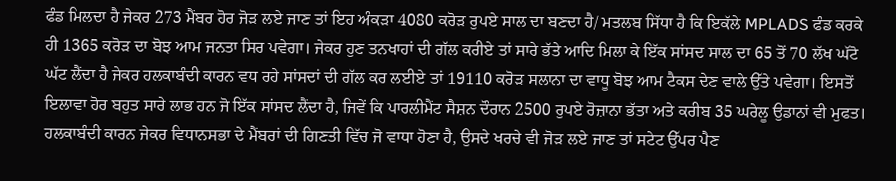ਫੰਡ ਮਿਲਦਾ ਹੈ ਜੇਕਰ 273 ਮੈਂਬਰ ਹੋਰ ਜੋੜ ਲਏ ਜਾਣ ਤਾਂ ਇਹ ਅੰਕੜਾ 4080 ਕਰੋੜ ਰੁਪਏ ਸਾਲ ਦਾ ਬਣਦਾ ਹੈ/ ਮਤਲਬ ਸਿੱਧਾ ਹੈ ਕਿ ਇਕੱਲੇ MPLADS ਫੰਡ ਕਰਕੇ ਹੀ 1365 ਕਰੋੜ ਦਾ ਬੋਝ ਆਮ ਜਨਤਾ ਸਿਰ ਪਵੇਗਾ। ਜੇਕਰ ਹੁਣ ਤਨਖਾਹਾਂ ਦੀ ਗੱਲ ਕਰੀਏ ਤਾਂ ਸਾਰੇ ਭੱਤੇ ਆਦਿ ਮਿਲਾ ਕੇ ਇੱਕ ਸਾਂਸਦ ਸਾਲ ਦਾ 65 ਤੋਂ 70 ਲੱਖ ਘੱਟੋ ਘੱਟ ਲੈਂਦਾ ਹੈ ਜੇਕਰ ਹਲਕਾਬੰਦੀ ਕਾਰਨ ਵਧ ਰਹੇ ਸਾਂਸਦਾਂ ਦੀ ਗੱਲ ਕਰ ਲਈਏ ਤਾਂ 19110 ਕਰੋੜ ਸਲਾਨਾ ਦਾ ਵਾਧੂ ਬੋਝ ਆਮ ਟੈਕਸ ਦੇਣ ਵਾਲੇ ਉੱਤੇ ਪਵੇਗਾ। ਇਸਤੋਂ ਇਲਾਵਾ ਹੋਰ ਬਹੁਤ ਸਾਰੇ ਲਾਭ ਹਨ ਜੋ ਇੱਕ ਸਾਂਸਦ ਲੈਂਦਾ ਹੈ, ਜਿਵੇਂ ਕਿ ਪਾਰਲੀਮੈਂਟ ਸੈਸ਼ਨ ਦੌਰਾਨ 2500 ਰੁਪਏ ਰੋਜ਼ਾਨਾ ਭੱਤਾ ਅਤੇ ਕਰੀਬ 35 ਘਰੇਲੂ ਉਡਾਨਾਂ ਵੀ ਮੁਫਤ। ਹਲਕਾਬੰਦੀ ਕਾਰਨ ਜੇਕਰ ਵਿਧਾਨਸਭਾ ਦੇ ਮੈਂਬਰਾਂ ਦੀ ਗਿਣਤੀ ਵਿੱਚ ਜੋ ਵਾਧਾ ਹੋਣਾ ਹੈ, ਉਸਦੇ ਖਰਚੇ ਵੀ ਜੋੜ ਲਏ ਜਾਣ ਤਾਂ ਸਟੇਟ ਉੱਪਰ ਪੈਣ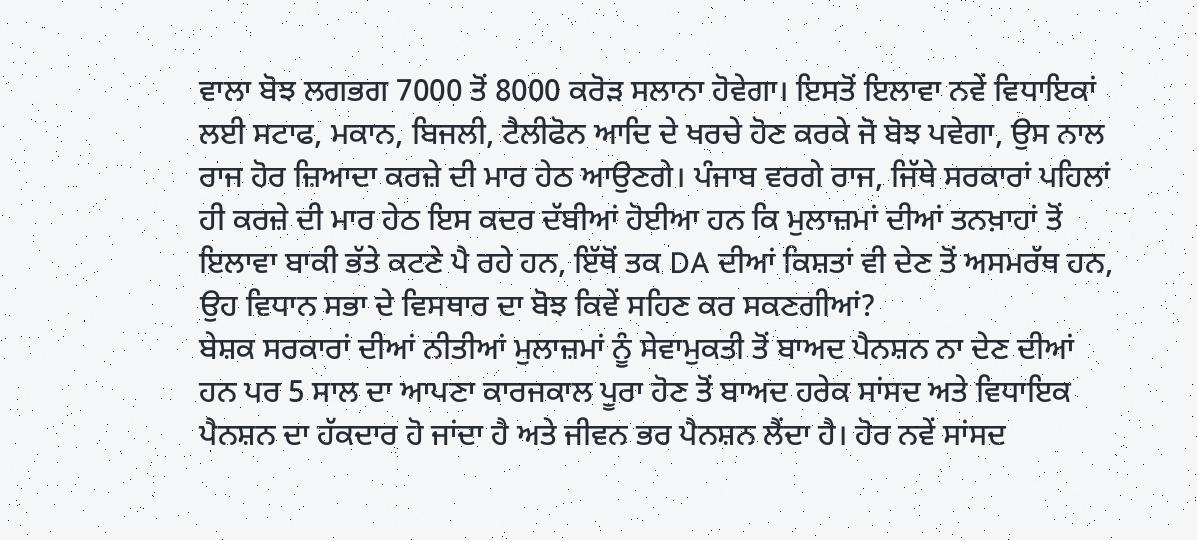ਵਾਲਾ ਬੋਝ ਲਗਭਗ 7000 ਤੋਂ 8000 ਕਰੋੜ ਸਲਾਨਾ ਹੋਵੇਗਾ। ਇਸਤੋਂ ਇਲਾਵਾ ਨਵੇਂ ਵਿਧਾਇਕਾਂ ਲਈ ਸਟਾਫ, ਮਕਾਨ, ਬਿਜਲੀ, ਟੈਲੀਫੋਨ ਆਦਿ ਦੇ ਖਰਚੇ ਹੋਣ ਕਰਕੇ ਜੋ ਬੋਝ ਪਵੇਗਾ, ਉਸ ਨਾਲ ਰਾਜ ਹੋਰ ਜ਼ਿਆਦਾ ਕਰਜ਼ੇ ਦੀ ਮਾਰ ਹੇਠ ਆਉਣਗੇ। ਪੰਜਾਬ ਵਰਗੇ ਰਾਜ, ਜਿੱਥੇ ਸਰਕਾਰਾਂ ਪਹਿਲਾਂ ਹੀ ਕਰਜ਼ੇ ਦੀ ਮਾਰ ਹੇਠ ਇਸ ਕਦਰ ਦੱਬੀਆਂ ਹੋਈਆ ਹਨ ਕਿ ਮੁਲਾਜ਼ਮਾਂ ਦੀਆਂ ਤਨਖ਼ਾਹਾਂ ਤੋਂ ਇਲਾਵਾ ਬਾਕੀ ਭੱਤੇ ਕਟਣੇ ਪੈ ਰਹੇ ਹਨ, ਇੱਥੋਂ ਤਕ DA ਦੀਆਂ ਕਿਸ਼ਤਾਂ ਵੀ ਦੇਣ ਤੋਂ ਅਸਮਰੱਥ ਹਨ, ਉਹ ਵਿਧਾਨ ਸਭਾ ਦੇ ਵਿਸਥਾਰ ਦਾ ਬੋਝ ਕਿਵੇਂ ਸਹਿਣ ਕਰ ਸਕਣਗੀਆਂ?
ਬੇਸ਼ਕ ਸਰਕਾਰਾਂ ਦੀਆਂ ਨੀਤੀਆਂ ਮੁਲਾਜ਼ਮਾਂ ਨੂੰ ਸੇਵਾਮੁਕਤੀ ਤੋਂ ਬਾਅਦ ਪੈਨਸ਼ਨ ਨਾ ਦੇਣ ਦੀਆਂ ਹਨ ਪਰ 5 ਸਾਲ ਦਾ ਆਪਣਾ ਕਾਰਜਕਾਲ ਪੂਰਾ ਹੋਣ ਤੋਂ ਬਾਅਦ ਹਰੇਕ ਸਾਂਸਦ ਅਤੇ ਵਿਧਾਇਕ ਪੈਨਸ਼ਨ ਦਾ ਹੱਕਦਾਰ ਹੋ ਜਾਂਦਾ ਹੈ ਅਤੇ ਜੀਵਨ ਭਰ ਪੈਨਸ਼ਨ ਲੈਂਦਾ ਹੈ। ਹੋਰ ਨਵੇਂ ਸਾਂਸਦ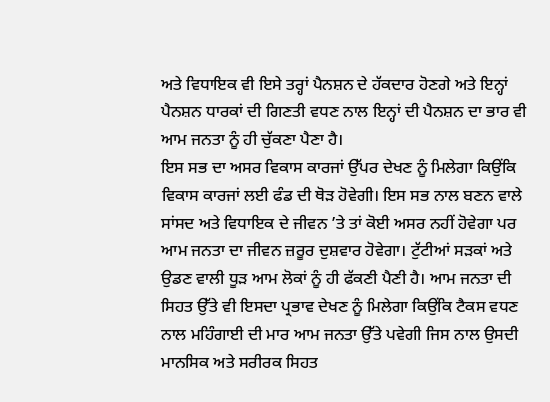ਅਤੇ ਵਿਧਾਇਕ ਵੀ ਇਸੇ ਤਰ੍ਹਾਂ ਪੈਨਸ਼ਨ ਦੇ ਹੱਕਦਾਰ ਹੋਣਗੇ ਅਤੇ ਇਨ੍ਹਾਂ ਪੈਨਸ਼ਨ ਧਾਰਕਾਂ ਦੀ ਗਿਣਤੀ ਵਧਣ ਨਾਲ ਇਨ੍ਹਾਂ ਦੀ ਪੈਨਸ਼ਨ ਦਾ ਭਾਰ ਵੀ ਆਮ ਜਨਤਾ ਨੂੰ ਹੀ ਚੁੱਕਣਾ ਪੈਣਾ ਹੈ।
ਇਸ ਸਭ ਦਾ ਅਸਰ ਵਿਕਾਸ ਕਾਰਜਾਂ ਉੱਪਰ ਦੇਖਣ ਨੂੰ ਮਿਲੇਗਾ ਕਿਉਂਕਿ ਵਿਕਾਸ ਕਾਰਜਾਂ ਲਈ ਫੰਡ ਦੀ ਥੋੜ ਹੋਵੇਗੀ। ਇਸ ਸਭ ਨਾਲ ਬਣਨ ਵਾਲੇ ਸਾਂਸਦ ਅਤੇ ਵਿਧਾਇਕ ਦੇ ਜੀਵਨ ’ਤੇ ਤਾਂ ਕੋਈ ਅਸਰ ਨਹੀਂ ਹੋਵੇਗਾ ਪਰ ਆਮ ਜਨਤਾ ਦਾ ਜੀਵਨ ਜ਼ਰੂਰ ਦੁਸ਼ਵਾਰ ਹੋਵੇਗਾ। ਟੁੱਟੀਆਂ ਸੜਕਾਂ ਅਤੇ ਉਡਣ ਵਾਲੀ ਧੂੜ ਆਮ ਲੋਕਾਂ ਨੂੰ ਹੀ ਫੱਕਣੀ ਪੈਣੀ ਹੈ। ਆਮ ਜਨਤਾ ਦੀ ਸਿਹਤ ਉੱਤੇ ਵੀ ਇਸਦਾ ਪ੍ਰਭਾਵ ਦੇਖਣ ਨੂੰ ਮਿਲੇਗਾ ਕਿਉਂਕਿ ਟੈਕਸ ਵਧਣ ਨਾਲ ਮਹਿੰਗਾਈ ਦੀ ਮਾਰ ਆਮ ਜਨਤਾ ਉੱਤੇ ਪਵੇਗੀ ਜਿਸ ਨਾਲ ਉਸਦੀ ਮਾਨਸਿਕ ਅਤੇ ਸਰੀਰਕ ਸਿਹਤ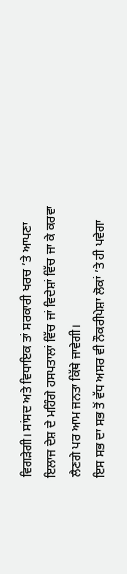ਵਿਗੜੇਗੀ। ਸਾਂਸਦ ਅਤੇ ਵਿਧਾਇਕ ਤਾਂ ਸਰਕਾਰੀ ਖਰਚ ’ਤੇ ਆਪਣਾ ਇਲਾਜ ਦੇਸ਼ ਦੇ ਮਹਿੰਗੇ ਹਸਪਤਾਲਾਂ ਵਿੱਚ ਜਾਂ ਵਿਦੇਸ਼ਾਂ ਵਿੱਚ ਜਾ ਕੇ ਕਰਵਾ ਲੈਣਗੇ ਪਰ ਆਮ ਜਨਤਾ ਕਿੱਥੇ ਜਾਵੇਗੀ।
ਇਸ ਸਭ ਦਾ ਸਭ ਤੋਂ ਵੱਧ ਅਸਰ ਵੀ ਨੌਕਰੀਪੇਸ਼ਾ ਲੋਕਾਂ ’ਤੇ ਹੀ ਪਵੇਗਾ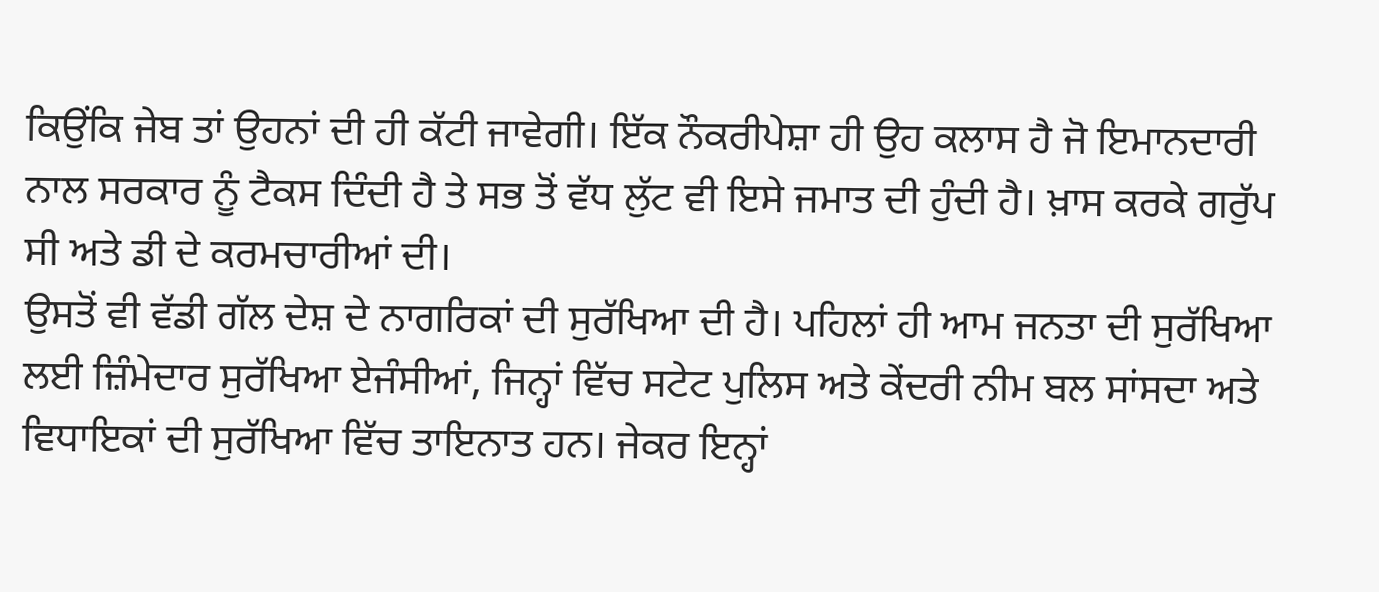ਕਿਉਂਕਿ ਜੇਬ ਤਾਂ ਉਹਨਾਂ ਦੀ ਹੀ ਕੱਟੀ ਜਾਵੇਗੀ। ਇੱਕ ਨੌਕਰੀਪੇਸ਼ਾ ਹੀ ਉਹ ਕਲਾਸ ਹੈ ਜੋ ਇਮਾਨਦਾਰੀ ਨਾਲ ਸਰਕਾਰ ਨੂੰ ਟੈਕਸ ਦਿੰਦੀ ਹੈ ਤੇ ਸਭ ਤੋਂ ਵੱਧ ਲੁੱਟ ਵੀ ਇਸੇ ਜਮਾਤ ਦੀ ਹੁੰਦੀ ਹੈ। ਖ਼ਾਸ ਕਰਕੇ ਗਰੁੱਪ ਸੀ ਅਤੇ ਡੀ ਦੇ ਕਰਮਚਾਰੀਆਂ ਦੀ।
ਉਸਤੋਂ ਵੀ ਵੱਡੀ ਗੱਲ ਦੇਸ਼ ਦੇ ਨਾਗਰਿਕਾਂ ਦੀ ਸੁਰੱਖਿਆ ਦੀ ਹੈ। ਪਹਿਲਾਂ ਹੀ ਆਮ ਜਨਤਾ ਦੀ ਸੁਰੱਖਿਆ ਲਈ ਜ਼ਿੰਮੇਦਾਰ ਸੁਰੱਖਿਆ ਏਜੰਸੀਆਂ, ਜਿਨ੍ਹਾਂ ਵਿੱਚ ਸਟੇਟ ਪੁਲਿਸ ਅਤੇ ਕੇਂਦਰੀ ਨੀਮ ਬਲ ਸਾਂਸਦਾ ਅਤੇ ਵਿਧਾਇਕਾਂ ਦੀ ਸੁਰੱਖਿਆ ਵਿੱਚ ਤਾਇਨਾਤ ਹਨ। ਜੇਕਰ ਇਨ੍ਹਾਂ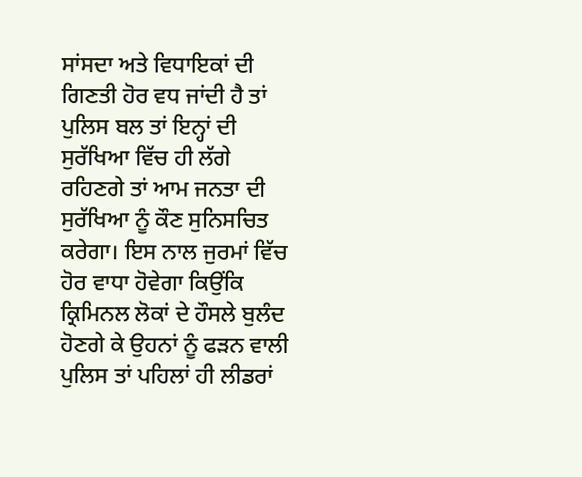ਸਾਂਸਦਾ ਅਤੇ ਵਿਧਾਇਕਾਂ ਦੀ ਗਿਣਤੀ ਹੋਰ ਵਧ ਜਾਂਦੀ ਹੈ ਤਾਂ ਪੁਲਿਸ ਬਲ ਤਾਂ ਇਨ੍ਹਾਂ ਦੀ ਸੁਰੱਖਿਆ ਵਿੱਚ ਹੀ ਲੱਗੇ ਰਹਿਣਗੇ ਤਾਂ ਆਮ ਜਨਤਾ ਦੀ ਸੁਰੱਖਿਆ ਨੂੰ ਕੌਣ ਸੁਨਿਸਚਿਤ ਕਰੇਗਾ। ਇਸ ਨਾਲ ਜੁਰਮਾਂ ਵਿੱਚ ਹੋਰ ਵਾਧਾ ਹੋਵੇਗਾ ਕਿਉਂਕਿ ਕ੍ਰਿਮਿਨਲ ਲੋਕਾਂ ਦੇ ਹੌਸਲੇ ਬੁਲੰਦ ਹੋਣਗੇ ਕੇ ਉਹਨਾਂ ਨੂੰ ਫੜਨ ਵਾਲੀ ਪੁਲਿਸ ਤਾਂ ਪਹਿਲਾਂ ਹੀ ਲੀਡਰਾਂ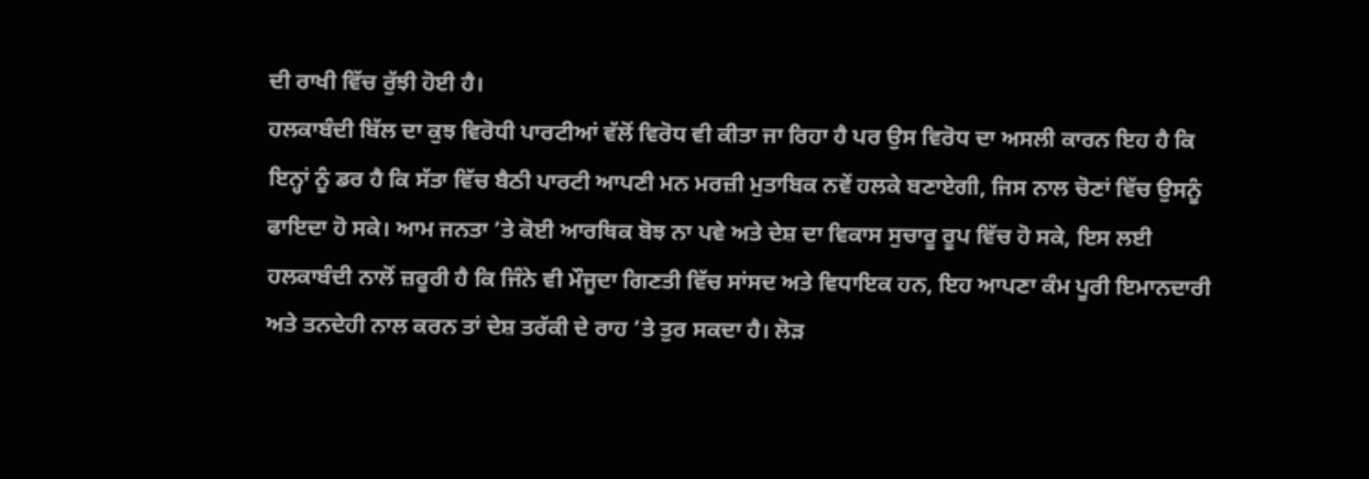ਦੀ ਰਾਖੀ ਵਿੱਚ ਰੁੱਝੀ ਹੋਈ ਹੈ।
ਹਲਕਾਬੰਦੀ ਬਿੱਲ ਦਾ ਕੁਝ ਵਿਰੋਧੀ ਪਾਰਟੀਆਂ ਵੱਲੋਂ ਵਿਰੋਧ ਵੀ ਕੀਤਾ ਜਾ ਰਿਹਾ ਹੈ ਪਰ ਉਸ ਵਿਰੋਧ ਦਾ ਅਸਲੀ ਕਾਰਨ ਇਹ ਹੈ ਕਿ ਇਨ੍ਹਾਂ ਨੂੰ ਡਰ ਹੈ ਕਿ ਸੱਤਾ ਵਿੱਚ ਬੈਠੀ ਪਾਰਟੀ ਆਪਣੀ ਮਨ ਮਰਜ਼ੀ ਮੁਤਾਬਿਕ ਨਵੇਂ ਹਲਕੇ ਬਣਾਏਗੀ, ਜਿਸ ਨਾਲ ਚੋਣਾਂ ਵਿੱਚ ਉਸਨੂੰ ਫਾਇਦਾ ਹੋ ਸਕੇ। ਆਮ ਜਨਤਾ ’ਤੇ ਕੋਈ ਆਰਥਿਕ ਬੋਝ ਨਾ ਪਵੇ ਅਤੇ ਦੇਸ਼ ਦਾ ਵਿਕਾਸ ਸੁਚਾਰੂ ਰੂਪ ਵਿੱਚ ਹੋ ਸਕੇ, ਇਸ ਲਈ ਹਲਕਾਬੰਦੀ ਨਾਲੋਂ ਜ਼ਰੂਰੀ ਹੈ ਕਿ ਜਿੰਨੇ ਵੀ ਮੌਜੂਦਾ ਗਿਣਤੀ ਵਿੱਚ ਸਾਂਸਦ ਅਤੇ ਵਿਧਾਇਕ ਹਨ, ਇਹ ਆਪਣਾ ਕੰਮ ਪੂਰੀ ਇਮਾਨਦਾਰੀ ਅਤੇ ਤਨਦੇਹੀ ਨਾਲ ਕਰਨ ਤਾਂ ਦੇਸ਼ ਤਰੱਕੀ ਦੇ ਰਾਹ ’ਤੇ ਤੁਰ ਸਕਦਾ ਹੈ। ਲੋੜ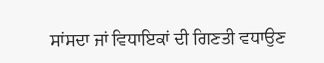ਸਾਂਸਦਾ ਜਾਂ ਵਿਧਾਇਕਾਂ ਦੀ ਗਿਣਤੀ ਵਧਾਉਣ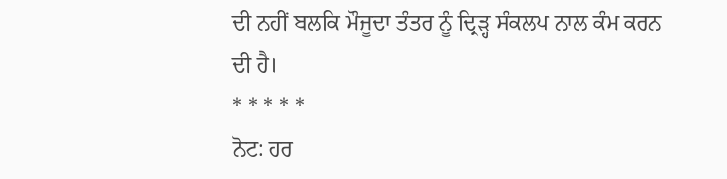ਦੀ ਨਹੀਂ ਬਲਕਿ ਮੌਜੂਦਾ ਤੰਤਰ ਨੂੰ ਦ੍ਰਿੜ੍ਹ ਸੰਕਲਪ ਨਾਲ ਕੰਮ ਕਰਨ ਦੀ ਹੈ।
* * * * *
ਨੋਟ: ਹਰ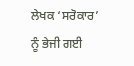ਲੇਖਕ ‘ਸਰੋਕਾਰ’ ਨੂੰ ਭੇਜੀ ਗਈ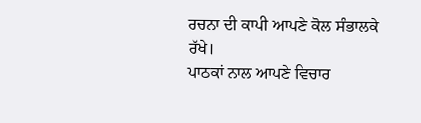ਰਚਨਾ ਦੀ ਕਾਪੀ ਆਪਣੇ ਕੋਲ ਸੰਭਾਲਕੇ ਰੱਖੇ।
ਪਾਠਕਾਂ ਨਾਲ ਆਪਣੇ ਵਿਚਾਰ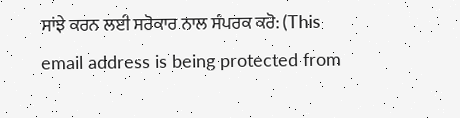ਸਾਂਝੇ ਕਰਨ ਲਈ ਸਰੋਕਾਰ ਨਾਲ ਸੰਪਰਕ ਕਰੋ: (This email address is being protected from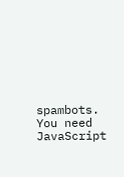spambots. You need JavaScript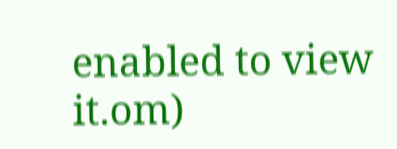enabled to view it.om)